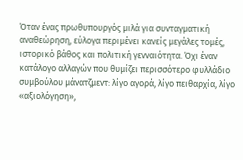Όταν ένας πρωθυπουργός μιλά για συνταγματική αναθεώρηση, εύλογα περιμένει κανείς μεγάλες τομές, ιστορικό βάθος και πολιτική γενναιότητα. Όχι έναν κατάλογο αλλαγών που θυμίζει περισσότερο φυλλάδιο συμβούλου μάνατζμεντ: λίγο αγορά, λίγο πειθαρχία, λίγο «αξιολόγηση»,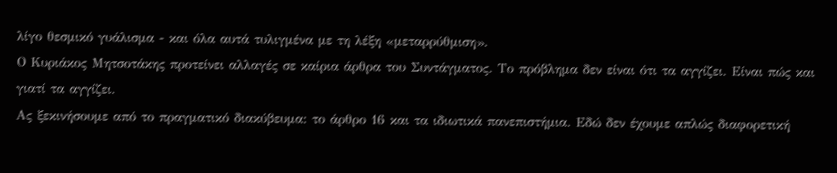λίγο θεσμικό γυάλισμα - και όλα αυτά τυλιγμένα με τη λέξη «μεταρρύθμιση».
Ο Κυριάκος Μητσοτάκης προτείνει αλλαγές σε καίρια άρθρα του Συντάγματος. Το πρόβλημα δεν είναι ότι τα αγγίζει. Είναι πώς και γιατί τα αγγίζει.
Ας ξεκινήσουμε από το πραγματικό διακύβευμα: το άρθρο 16 και τα ιδιωτικά πανεπιστήμια. Εδώ δεν έχουμε απλώς διαφορετική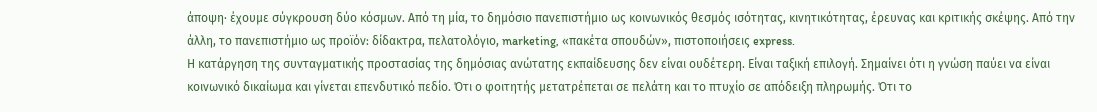άποψη· έχουμε σύγκρουση δύο κόσμων. Από τη μία, το δημόσιο πανεπιστήμιο ως κοινωνικός θεσμός ισότητας, κινητικότητας, έρευνας και κριτικής σκέψης. Από την άλλη, το πανεπιστήμιο ως προϊόν: δίδακτρα, πελατολόγιο, marketing, «πακέτα σπουδών», πιστοποιήσεις express.
Η κατάργηση της συνταγματικής προστασίας της δημόσιας ανώτατης εκπαίδευσης δεν είναι ουδέτερη. Είναι ταξική επιλογή. Σημαίνει ότι η γνώση παύει να είναι κοινωνικό δικαίωμα και γίνεται επενδυτικό πεδίο. Ότι ο φοιτητής μετατρέπεται σε πελάτη και το πτυχίο σε απόδειξη πληρωμής. Ότι το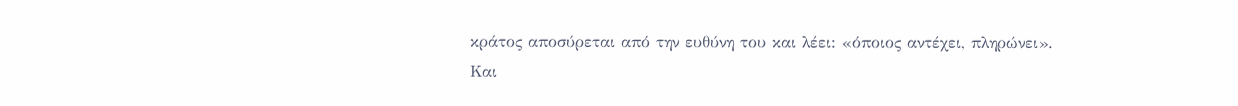κράτος αποσύρεται από την ευθύνη του και λέει: «όποιος αντέχει, πληρώνει».
Και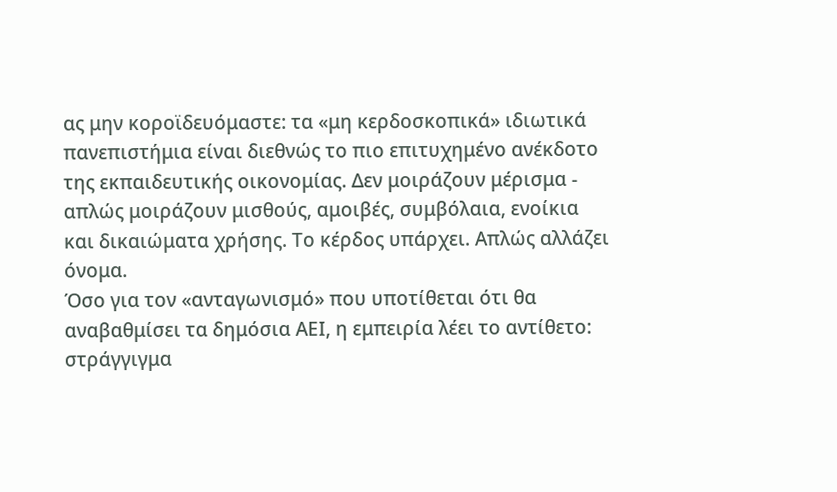ας μην κοροϊδευόμαστε: τα «μη κερδοσκοπικά» ιδιωτικά πανεπιστήμια είναι διεθνώς το πιο επιτυχημένο ανέκδοτο της εκπαιδευτικής οικονομίας. Δεν μοιράζουν μέρισμα - απλώς μοιράζουν μισθούς, αμοιβές, συμβόλαια, ενοίκια και δικαιώματα χρήσης. Το κέρδος υπάρχει. Απλώς αλλάζει όνομα.
Όσο για τον «ανταγωνισμό» που υποτίθεται ότι θα αναβαθμίσει τα δημόσια ΑΕΙ, η εμπειρία λέει το αντίθετο: στράγγιγμα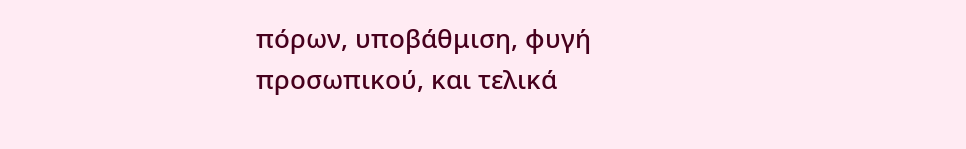πόρων, υποβάθμιση, φυγή προσωπικού, και τελικά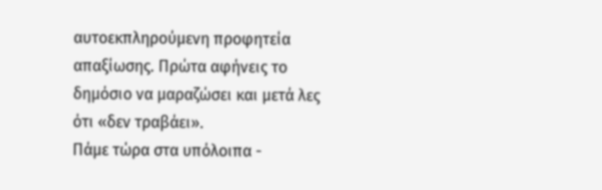αυτοεκπληρούμενη προφητεία απαξίωσης. Πρώτα αφήνεις το δημόσιο να μαραζώσει και μετά λες ότι «δεν τραβάει».
Πάμε τώρα στα υπόλοιπα -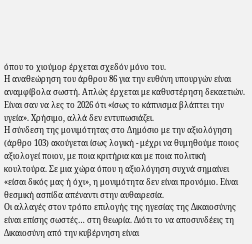όπου το χιούμορ έρχεται σχεδόν μόνο του.
Η αναθεώρηση του άρθρου 86 για την ευθύνη υπουργών είναι αναμφίβολα σωστή. Απλώς έρχεται με καθυστέρηση δεκαετιών. Είναι σαν να λες το 2026 ότι «ίσως το κάπνισμα βλάπτει την υγεία». Χρήσιμο, αλλά δεν εντυπωσιάζει.
Η σύνδεση της μονιμότητας στο Δημόσιο με την αξιολόγηση (άρθρο 103) ακούγεται ίσως λογική - μέχρι να θυμηθούμε ποιος αξιολογεί ποιον, με ποια κριτήρια και με ποια πολιτική κουλτούρα. Σε μια χώρα όπου η αξιολόγηση συχνά σημαίνει «είσαι δικός μας ή όχι», η μονιμότητα δεν είναι προνόμιο. Είναι θεσμική ασπίδα απέναντι στην αυθαιρεσία.
Οι αλλαγές στον τρόπο επιλογής της ηγεσίας της Δικαιοσύνης είναι επίσης σωστές… στη θεωρία. Διότι το να αποσυνδέεις τη Δικαιοσύνη από την κυβέρνηση είναι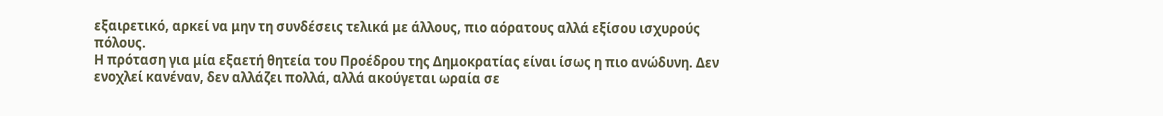εξαιρετικό, αρκεί να μην τη συνδέσεις τελικά με άλλους, πιο αόρατους αλλά εξίσου ισχυρούς πόλους.
Η πρόταση για μία εξαετή θητεία του Προέδρου της Δημοκρατίας είναι ίσως η πιο ανώδυνη. Δεν ενοχλεί κανέναν, δεν αλλάζει πολλά, αλλά ακούγεται ωραία σε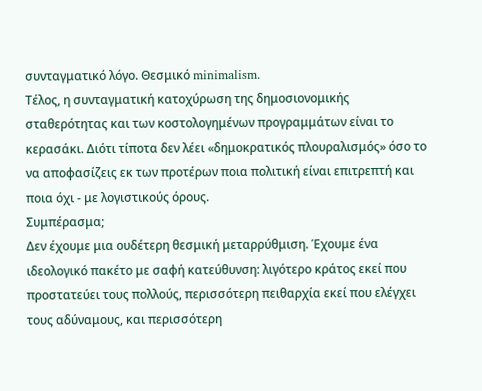συνταγματικό λόγο. Θεσμικό minimalism.
Τέλος, η συνταγματική κατοχύρωση της δημοσιονομικής σταθερότητας και των κοστολογημένων προγραμμάτων είναι το κερασάκι. Διότι τίποτα δεν λέει «δημοκρατικός πλουραλισμός» όσο το να αποφασίζεις εκ των προτέρων ποια πολιτική είναι επιτρεπτή και ποια όχι - με λογιστικούς όρους.
Συμπέρασμα;
Δεν έχουμε μια ουδέτερη θεσμική μεταρρύθμιση. Έχουμε ένα ιδεολογικό πακέτο με σαφή κατεύθυνση: λιγότερο κράτος εκεί που προστατεύει τους πολλούς, περισσότερη πειθαρχία εκεί που ελέγχει τους αδύναμους, και περισσότερη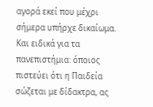αγορά εκεί που μέχρι σήμερα υπήρχε δικαίωμα.
Και ειδικά για τα πανεπιστήμια: όποιος πιστεύει ότι η Παιδεία σώζεται με δίδακτρα, ας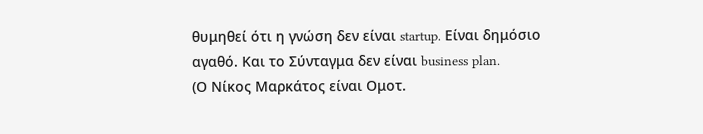θυμηθεί ότι η γνώση δεν είναι startup. Είναι δημόσιο αγαθό. Και το Σύνταγμα δεν είναι business plan.
(Ο Νίκος Μαρκάτος είναι Ομοτ.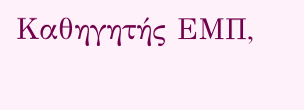Καθηγητής ΕΜΠ,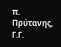π. Πρύτανης, Γ.Γ.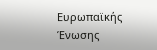Ευρωπαϊκής Ένωσης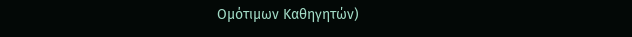Ομότιμων Καθηγητών)